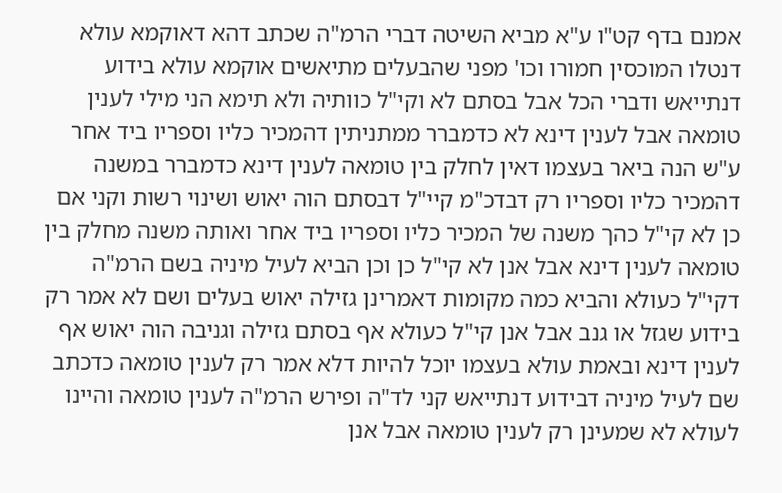אמנם בדף קט"ו ע"א מביא השיטה דברי הרמ"ה שכתב דהא דאוקמא עולא דנטלו המוכסין חמורו וכו' מפני שהבעלים מתיאשים אוקמא עולא בידוע דנתייאש ודברי הכל אבל בסתם לא וקי"ל כוותיה ולא תימא הני מילי לענין טומאה אבל לענין דינא לא כדמברר ממתניתין דהמכיר כליו וספריו ביד אחר ע"ש הנה ביאר בעצמו דאין לחלק בין טומאה לענין דינא כדמברר במשנה דהמכיר כליו וספריו רק דבדכ"מ קיי"ל דבסתם הוה יאוש ושינוי רשות וקני אם כן לא קי"ל כהך משנה של המכיר כליו וספריו ביד אחר ואותה משנה מחלק בין טומאה לענין דינא אבל אנן לא קי"ל כן וכן הביא לעיל מיניה בשם הרמ"ה דקי"ל כעולא והביא כמה מקומות דאמרינן גזילה יאוש בעלים ושם לא אמר רק בידוע שגזל או גנב אבל אנן קי"ל כעולא אף בסתם גזילה וגניבה הוה יאוש אף לענין דינא ובאמת עולא בעצמו יוכל להיות דלא אמר רק לענין טומאה כדכתב שם לעיל מיניה דבידוע דנתייאש קני לד"ה ופירש הרמ"ה לענין טומאה והיינו לעולא לא שמעינן רק לענין טומאה אבל אנן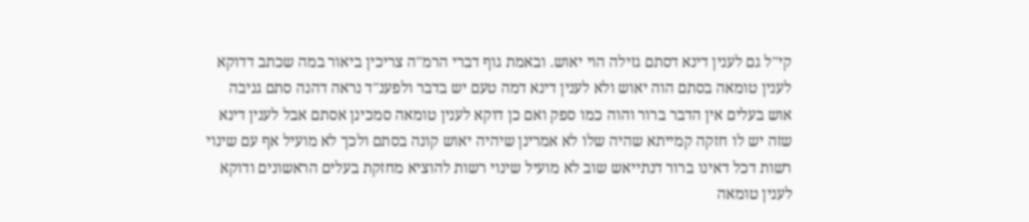קי"ל גם לענין דינא דסתם גזילה הוי יאוש. ובאמת גוף דברי הרמ"ה צריכין ביאור במה שכתב דדוקא לענין טומאה בסתם הוה יאוש ולא לענין דינא דמה טעם יש בדבר ולפענ"ד נראה דהנה סתם גניבה אוש בעלים אין הדבר ברור והוה כמו ספק ואם כן דוקא לענין טומאה סמכינן אסתם אבל לענין דינא שזה יש לו חזקה קמייתא שהיה שלו לא אמרינן שיהיה יאוש קונה בסתם ולכך לא מועיל אף עם שינוי רשות דכל דאינו ברור דנתייאש שוב לא מועיל שינוי רשות להוציא מחזקת בעלים הראשונים ודוקא לענין טומאה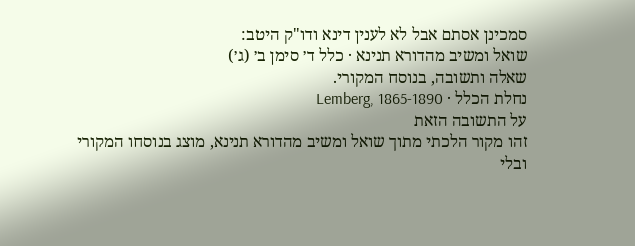סמכינן אסתם אבל לא לענין דינא ודו"ק היטב:
שואל ומשיב מהדורא תנינא · כלל ד׳ סימן ב׳ (ג׳)
שאלה ותשובה, בנוסח המקורי.
נחלת הכלל · Lemberg, 1865-1890
על התשובה הזאת
זהו מקור הלכתי מתוך שואל ומשיב מהדורא תנינא, מוצג בנוסחו המקורי ובלי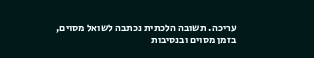עריכה. תשובה הלכתית נכתבה לשואל מסוים, בזמן מסוים ובנסיבות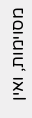מסוימות, ואין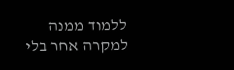ללמוד ממנה למקרה אחר בלי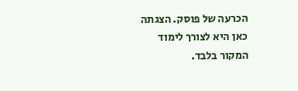הכרעה של פוסק. הצגתה כאן היא לצורך לימוד המקור בלבד.